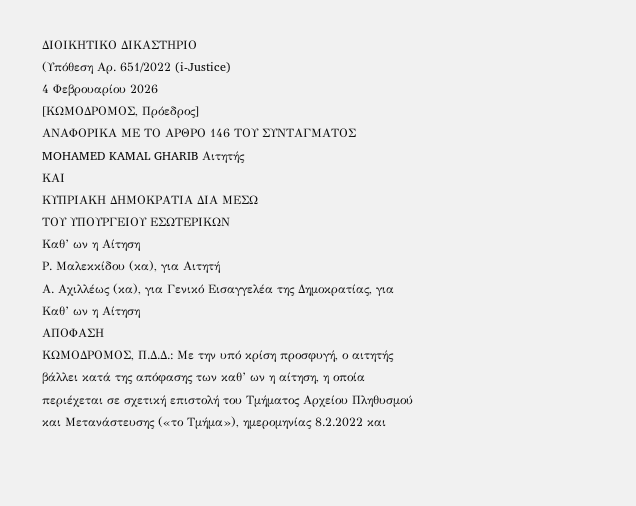ΔΙΟΙΚΗΤΙΚΟ ΔΙΚΑΣΤΗΡΙΟ
(Υπόθεση Αρ. 651/2022 (i-Justice)
4 Φεβρουαρίου 2026
[ΚΩΜΟΔΡΟΜΟΣ, Πρόεδρος]
ΑΝΑΦΟΡΙΚΑ ΜΕ ΤO ΑΡΘΡO 146 ΤΟΥ ΣΥΝΤΑΓΜΑΤΟΣ
MOHAMED KAMAL GHARIB Αιτητής
ΚΑΙ
ΚΥΠΡΙΑΚΗ ΔΗΜΟΚΡΑΤΙΑ ΔΙΑ ΜΕΣΩ
ΤΟΥ ΥΠΟΥΡΓΕΙΟΥ ΕΣΩΤΕΡΙΚΩΝ
Καθ’ ων η Αίτηση
Ρ. Μαλεκκίδου (κα), για Αιτητή
Α. Αχιλλέως (κα), για Γενικό Εισαγγελέα της Δημοκρατίας, για Καθ’ ων η Αίτηση
ΑΠΟΦΑΣΗ
ΚΩΜΟΔΡΟΜΟΣ, Π.Δ.Δ.: Με την υπό κρίση προσφυγή, ο αιτητής βάλλει κατά της απόφασης των καθ’ ων η αίτηση, η οποία περιέχεται σε σχετική επιστολή του Τμήματος Αρχείου Πληθυσμού και Μετανάστευσης («το Τμήμα»), ημερομηνίας 8.2.2022 και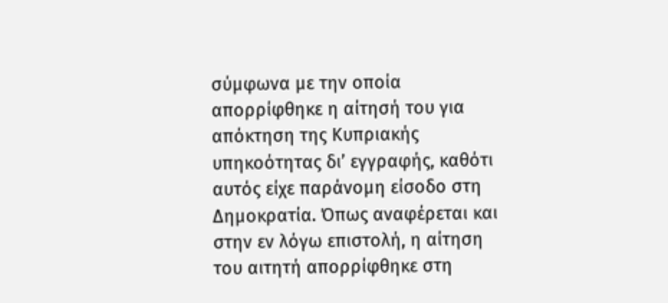σύμφωνα με την οποία απορρίφθηκε η αίτησή του για απόκτηση της Κυπριακής υπηκοότητας δι’ εγγραφής, καθότι αυτός είχε παράνομη είσοδο στη Δημοκρατία. Όπως αναφέρεται και στην εν λόγω επιστολή, η αίτηση του αιτητή απορρίφθηκε στη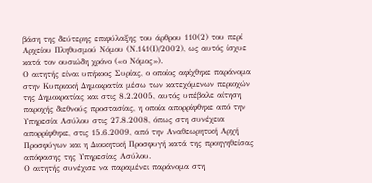βάση της δεύτερης επιφύλαξης του άρθρου 110(2) του περί Αρχείου Πληθυσμού Νόμου (Ν.141(Ι)/2002), ως αυτός ίσχυε κατά τον ουσιώδη χρόνο («ο Νόμος»).
Ο αιτητής είναι υπήκοος Συρίας, ο οποίος αφίχθηκε παράνομα στην Κυπριακή Δημοκρατία μέσω των κατεχόμενων περιοχών της Δημοκρατίας και στις 8.2.2005, αυτός υπέβαλε αίτηση παροχής διεθνούς προστασίας, η οποία απορρίφθηκε από την Υπηρεσία Ασύλου στις 27.8.2008, όπως στη συνέχεια απορρίφθηκε, στις 15.6.2009, από την Αναθεωρητική Αρχή Προσφύγων και η Διοικητική Προσφυγή κατά της προηγηθείσας απόφασης της Υπηρεσίας Ασύλου.
Ο αιτητής συνέχισε να παραμένει παράνομα στη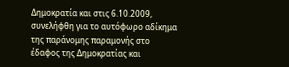Δημοκρατία και στις 6.10.2009, συνελήφθη για το αυτόφωρο αδίκημα της παράνομης παραμονής στο έδαφος της Δημοκρατίας και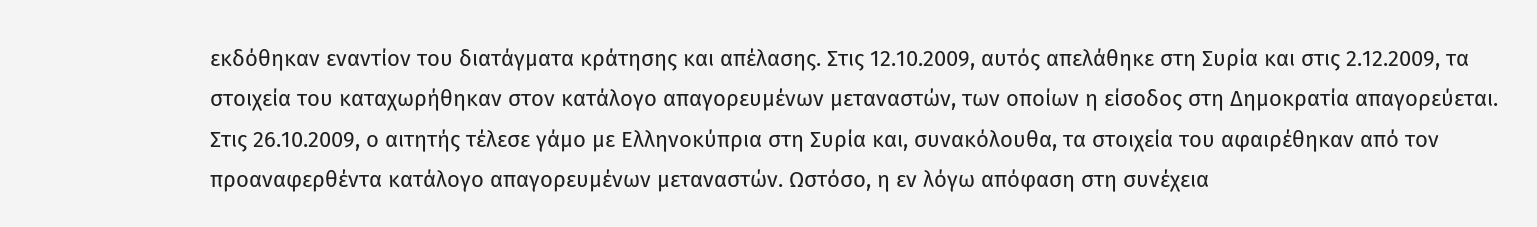εκδόθηκαν εναντίον του διατάγματα κράτησης και απέλασης. Στις 12.10.2009, αυτός απελάθηκε στη Συρία και στις 2.12.2009, τα στοιχεία του καταχωρήθηκαν στον κατάλογο απαγορευμένων μεταναστών, των οποίων η είσοδος στη Δημοκρατία απαγορεύεται.
Στις 26.10.2009, ο αιτητής τέλεσε γάμο με Ελληνοκύπρια στη Συρία και, συνακόλουθα, τα στοιχεία του αφαιρέθηκαν από τον προαναφερθέντα κατάλογο απαγορευμένων μεταναστών. Ωστόσο, η εν λόγω απόφαση στη συνέχεια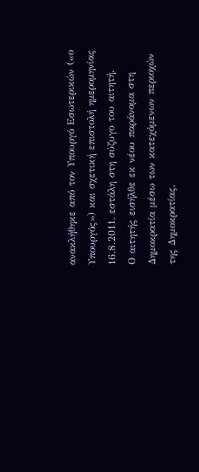ανακλήθηκε από τον Υπουργό Εσωτερικών («ο Υπουργός») και σχετική επιστολή ημερομηνίας 16.8.2011, εστάλη στη σύζυγο του αιτητή.
Ο αιτητής εισήλθε εκ νέου παράνομα στη Δημοκρατία μέσω των κατεχόμενων περιοχών της Δημοκρατίας,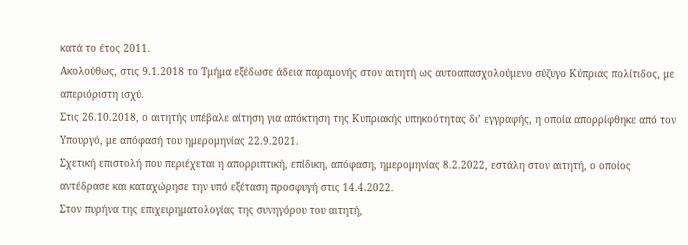κατά το έτος 2011.
Ακολούθως, στις 9.1.2018 το Τμήμα εξέδωσε άδεια παραμονής στον αιτητή ως αυτοαπασχολούμενο σύζυγο Κύπριας πολίτιδος, με απεριόριστη ισχύ.
Στις 26.10.2018, ο αιτητής υπέβαλε αίτηση για απόκτηση της Κυπριακής υπηκοότητας δι’ εγγραφής, η οποία απορρίφθηκε από τον Υπουργό, με απόφασή του ημερομηνίας 22.9.2021.
Σχετική επιστολή που περιέχεται η απορριπτική, επίδικη, απόφαση, ημερομηνίας 8.2.2022, εστάλη στον αιτητή, ο οποίος αντέδρασε και καταχώρησε την υπό εξέταση προσφυγή στις 14.4.2022.
Στον πυρήνα της επιχειρηματολογίας της συνηγόρου του αιτητή,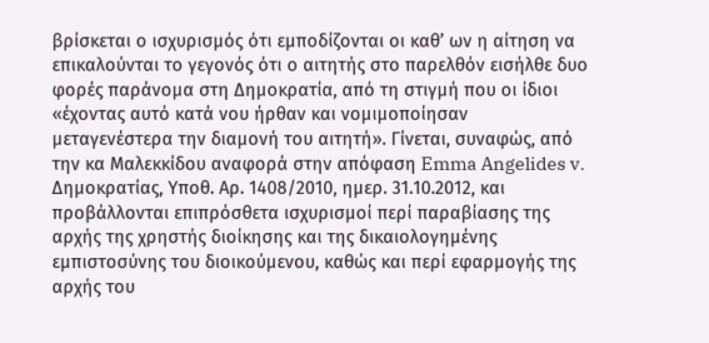βρίσκεται ο ισχυρισμός ότι εμποδίζονται οι καθ’ ων η αίτηση να επικαλούνται το γεγονός ότι ο αιτητής στο παρελθόν εισήλθε δυο φορές παράνομα στη Δημοκρατία, από τη στιγμή που οι ίδιοι «έχοντας αυτό κατά νου ήρθαν και νομιμοποίησαν μεταγενέστερα την διαμονή του αιτητή». Γίνεται, συναφώς, από την κα Μαλεκκίδου αναφορά στην απόφαση Emma Angelides v. Δημοκρατίας, Υποθ. Αρ. 1408/2010, ημερ. 31.10.2012, και προβάλλονται επιπρόσθετα ισχυρισμοί περί παραβίασης της αρχής της χρηστής διοίκησης και της δικαιολογημένης εμπιστοσύνης του διοικούμενου, καθώς και περί εφαρμογής της αρχής του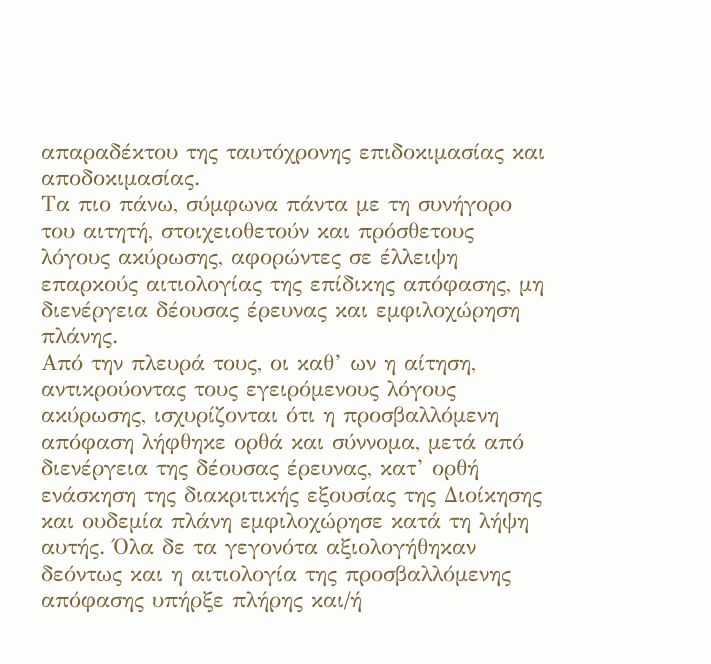απαραδέκτου της ταυτόχρονης επιδοκιμασίας και αποδοκιμασίας.
Τα πιο πάνω, σύμφωνα πάντα με τη συνήγορο του αιτητή, στοιχειοθετούν και πρόσθετους λόγους ακύρωσης, αφορώντες σε έλλειψη επαρκούς αιτιολογίας της επίδικης απόφασης, μη διενέργεια δέουσας έρευνας και εμφιλοχώρηση πλάνης.
Από την πλευρά τους, οι καθ’ ων η αίτηση, αντικρούοντας τους εγειρόμενους λόγους ακύρωσης, ισχυρίζονται ότι η προσβαλλόμενη απόφαση λήφθηκε ορθά και σύννομα, μετά από διενέργεια της δέουσας έρευνας, κατ’ ορθή ενάσκηση της διακριτικής εξουσίας της Διοίκησης και ουδεμία πλάνη εμφιλοχώρησε κατά τη λήψη αυτής. Όλα δε τα γεγονότα αξιολογήθηκαν δεόντως και η αιτιολογία της προσβαλλόμενης απόφασης υπήρξε πλήρης και/ή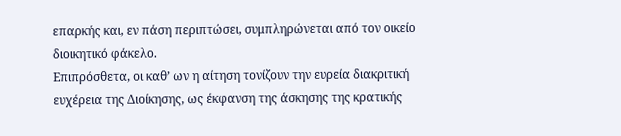επαρκής και, εν πάση περιπτώσει, συμπληρώνεται από τον οικείο διοικητικό φάκελο.
Επιπρόσθετα, οι καθ’ ων η αίτηση τονίζουν την ευρεία διακριτική ευχέρεια της Διοίκησης, ως έκφανση της άσκησης της κρατικής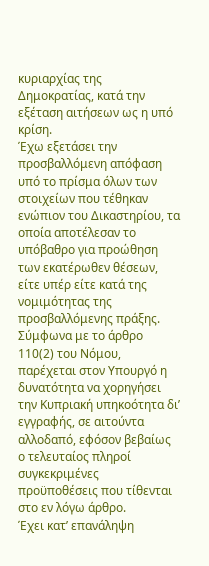κυριαρχίας της Δημοκρατίας, κατά την εξέταση αιτήσεων ως η υπό κρίση.
Έχω εξετάσει την προσβαλλόμενη απόφαση υπό το πρίσμα όλων των στοιχείων που τέθηκαν ενώπιον του Δικαστηρίου, τα οποία αποτέλεσαν το υπόβαθρο για προώθηση των εκατέρωθεν θέσεων, είτε υπέρ είτε κατά της νομιμότητας της προσβαλλόμενης πράξης.
Σύμφωνα με το άρθρο 110(2) του Νόμου, παρέχεται στον Υπουργό η δυνατότητα να χορηγήσει την Κυπριακή υπηκοότητα δι’ εγγραφής, σε αιτούντα αλλοδαπό, εφόσον βεβαίως ο τελευταίος πληροί συγκεκριμένες προϋποθέσεις που τίθενται στο εν λόγω άρθρο.
Έχει κατ’ επανάληψη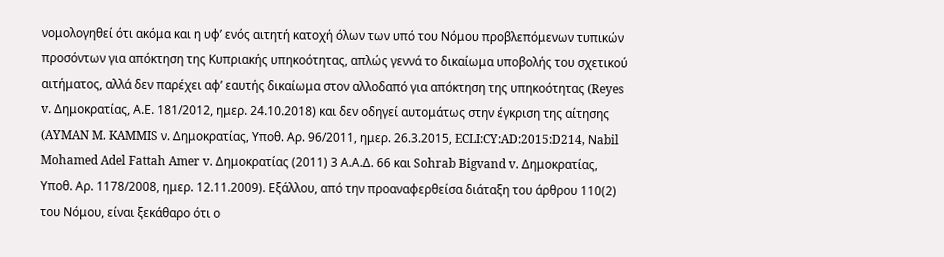νομολογηθεί ότι ακόμα και η υφ’ ενός αιτητή κατοχή όλων των υπό του Νόμου προβλεπόμενων τυπικών προσόντων για απόκτηση της Κυπριακής υπηκοότητας, απλώς γεννά το δικαίωμα υποβολής του σχετικού αιτήματος, αλλά δεν παρέχει αφ’ εαυτής δικαίωμα στον αλλοδαπό για απόκτηση της υπηκοότητας (Reyes v. Δημοκρατίας, Α.Ε. 181/2012, ημερ. 24.10.2018) και δεν οδηγεί αυτομάτως στην έγκριση της αίτησης (AYMAN M. KAMMIS ν. Δημοκρατίας, Υποθ. Αρ. 96/2011, ημερ. 26.3.2015, ECLI:CY:AD:2015:D214, Νabil Mohamed Adel Fattah Amer v. Δημοκρατίας (2011) 3 Α.Α.Δ. 66 και Sohrab Bigvand v. Δημοκρατίας, Υποθ. Αρ. 1178/2008, ημερ. 12.11.2009). Εξάλλου, από την προαναφερθείσα διάταξη του άρθρου 110(2) του Νόμου, είναι ξεκάθαρο ότι ο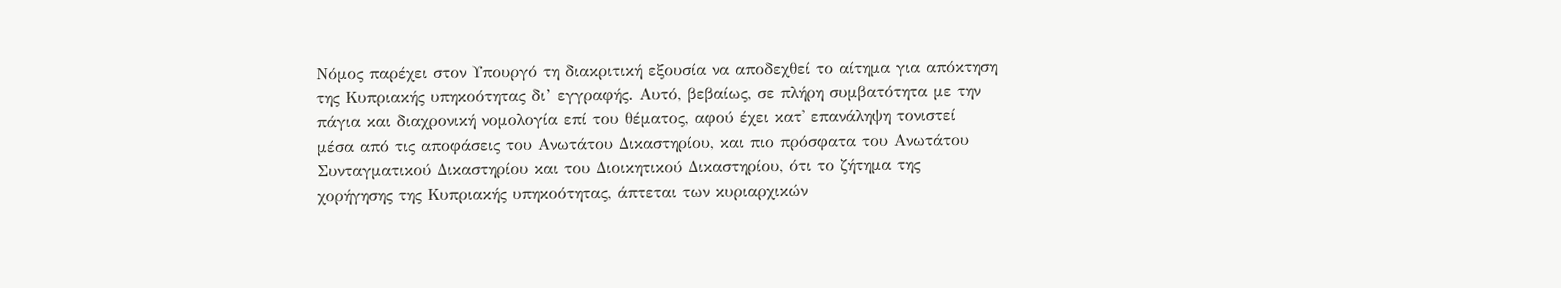Νόμος παρέχει στον Υπουργό τη διακριτική εξουσία να αποδεχθεί το αίτημα για απόκτηση της Κυπριακής υπηκοότητας δι’ εγγραφής. Αυτό, βεβαίως, σε πλήρη συμβατότητα με την πάγια και διαχρονική νομολογία επί του θέματος, αφού έχει κατ' επανάληψη τονιστεί μέσα από τις αποφάσεις του Ανωτάτου Δικαστηρίου, και πιο πρόσφατα του Ανωτάτου Συνταγματικού Δικαστηρίου και του Διοικητικού Δικαστηρίου, ότι το ζήτημα της χορήγησης της Κυπριακής υπηκοότητας, άπτεται των κυριαρχικών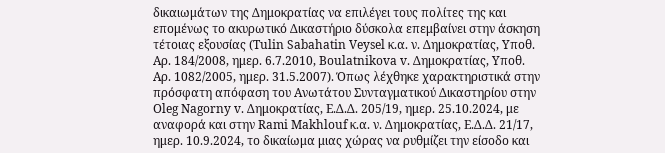δικαιωμάτων της Δημοκρατίας να επιλέγει τους πολίτες της και επομένως το ακυρωτικό Δικαστήριο δύσκολα επεμβαίνει στην άσκηση τέτοιας εξουσίας (Tulin Sabahatin Veysel κ.α. ν. Δημοκρατίας, Υποθ. Αρ. 184/2008, ημερ. 6.7.2010, Boulatnikova v. Δημοκρατίας, Υποθ. Αρ. 1082/2005, ημερ. 31.5.2007). Όπως λέχθηκε χαρακτηριστικά στην πρόσφατη απόφαση του Ανωτάτου Συνταγματικού Δικαστηρίου στην Oleg Nagorny v. Δημοκρατίας, Ε.Δ.Δ. 205/19, ημερ. 25.10.2024, με αναφορά και στην Rami Makhlouf κ.α. ν. Δημοκρατίας, Ε.Δ.Δ. 21/17, ημερ. 10.9.2024, το δικαίωμα μιας χώρας να ρυθμίζει την είσοδο και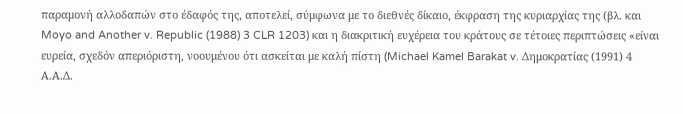παραμονή αλλοδαπών στο έδαφός της, αποτελεί, σύμφωνα με το διεθνές δίκαιο, έκφραση της κυριαρχίας της (βλ. και Moyo and Another v. Republic (1988) 3 CLR 1203) και η διακριτική ευχέρεια του κράτους σε τέτοιες περιπτώσεις «είναι ευρεία, σχεδόν απεριόριστη, νοουμένου ότι ασκείται με καλή πίστη (Michael Kamel Barakat v. Δημοκρατίας (1991) 4 Α.Α.Δ.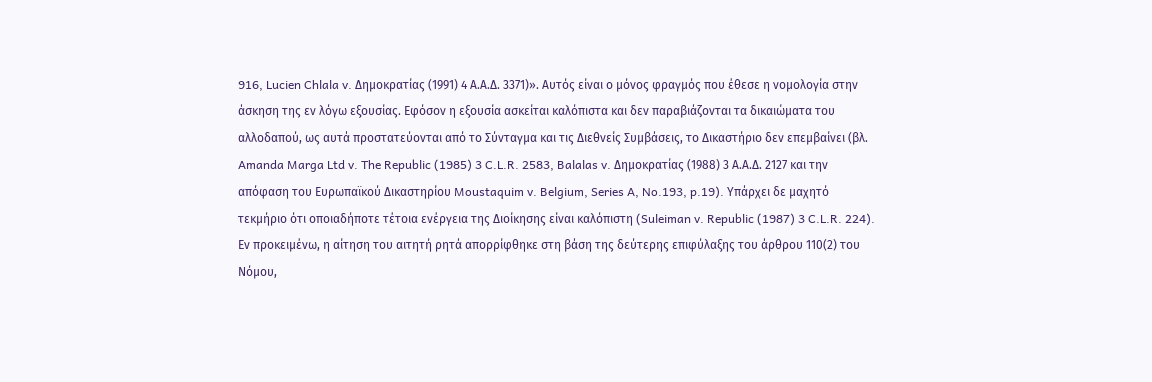916, Lucien Chlala v. Δημοκρατίας (1991) 4 Α.Α.Δ. 3371)». Αυτός είναι ο μόνος φραγμός που έθεσε η νομολογία στην άσκηση της εν λόγω εξουσίας. Εφόσον η εξουσία ασκείται καλόπιστα και δεν παραβιάζονται τα δικαιώματα του αλλοδαπού, ως αυτά προστατεύονται από το Σύνταγμα και τις Διεθνείς Συμβάσεις, το Δικαστήριο δεν επεμβαίνει (βλ. Amanda Marga Ltd v. The Republic (1985) 3 C.L.R. 2583, Balalas v. Δημοκρατίας (1988) 3 Α.Α.Δ. 2127 και την απόφαση του Ευρωπαϊκού Δικαστηρίου Moustaquim v. Belgium, Series A, No.193, p.19). Υπάρχει δε μαχητό τεκμήριο ότι οποιαδήποτε τέτοια ενέργεια της Διοίκησης είναι καλόπιστη (Suleiman v. Republic (1987) 3 C.L.R. 224).
Εν προκειμένω, η αίτηση του αιτητή ρητά απορρίφθηκε στη βάση της δεύτερης επιφύλαξης του άρθρου 110(2) του Νόμου,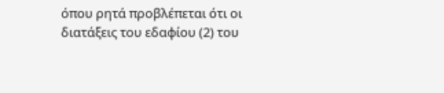όπου ρητά προβλέπεται ότι οι διατάξεις του εδαφίου (2) του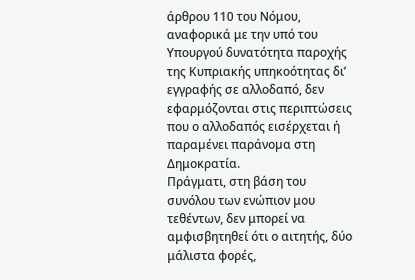άρθρου 110 του Νόμου, αναφορικά με την υπό του Υπουργού δυνατότητα παροχής της Κυπριακής υπηκοότητας δι’ εγγραφής σε αλλοδαπό, δεν εφαρμόζονται στις περιπτώσεις που ο αλλοδαπός εισέρχεται ή παραµένει παράνοµα στη Δημοκρατία.
Πράγματι, στη βάση του συνόλου των ενώπιον μου τεθέντων, δεν μπορεί να αμφισβητηθεί ότι ο αιτητής, δύο μάλιστα φορές,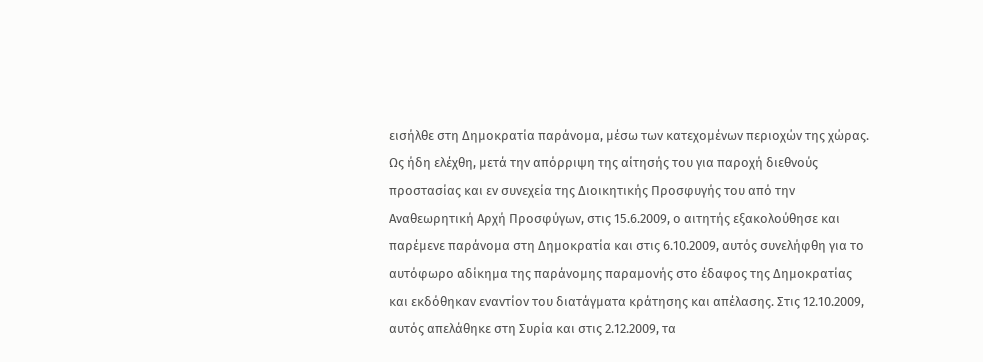εισήλθε στη Δημοκρατία παράνομα, μέσω των κατεχομένων περιοχών της χώρας. Ως ήδη ελέχθη, μετά την απόρριψη της αίτησής του για παροχή διεθνούς προστασίας και εν συνεχεία της Διοικητικής Προσφυγής του από την Αναθεωρητική Αρχή Προσφύγων, στις 15.6.2009, ο αιτητής εξακολούθησε και παρέμενε παράνομα στη Δημοκρατία και στις 6.10.2009, αυτός συνελήφθη για το αυτόφωρο αδίκημα της παράνομης παραμονής στο έδαφος της Δημοκρατίας και εκδόθηκαν εναντίον του διατάγματα κράτησης και απέλασης. Στις 12.10.2009, αυτός απελάθηκε στη Συρία και στις 2.12.2009, τα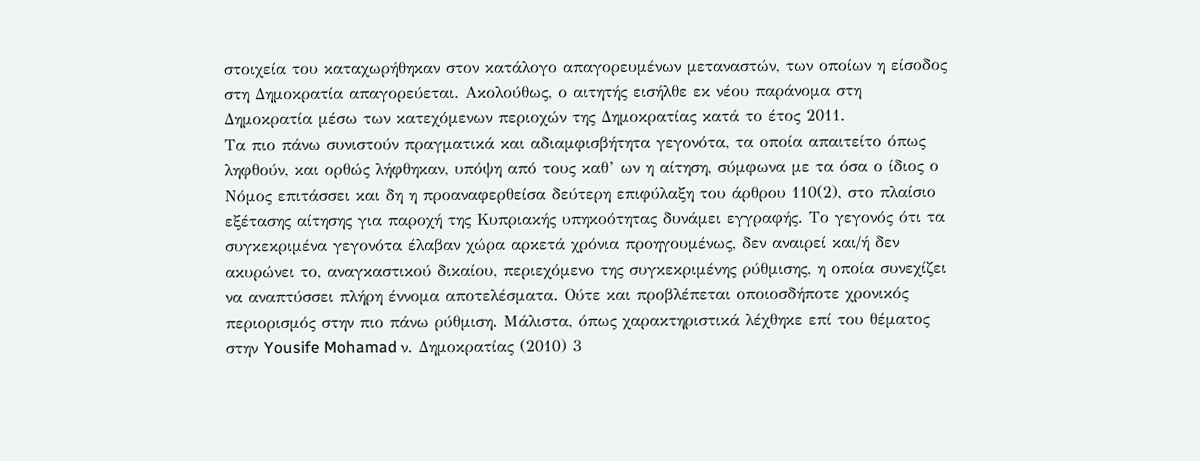στοιχεία του καταχωρήθηκαν στον κατάλογο απαγορευμένων μεταναστών, των οποίων η είσοδος στη Δημοκρατία απαγορεύεται. Ακολούθως, ο αιτητής εισήλθε εκ νέου παράνομα στη Δημοκρατία μέσω των κατεχόμενων περιοχών της Δημοκρατίας κατά το έτος 2011.
Τα πιο πάνω συνιστούν πραγματικά και αδιαμφισβήτητα γεγονότα, τα οποία απαιτείτο όπως ληφθούν, και ορθώς λήφθηκαν, υπόψη από τους καθ’ ων η αίτηση, σύμφωνα με τα όσα ο ίδιος ο Νόμος επιτάσσει και δη η προαναφερθείσα δεύτερη επιφύλαξη του άρθρου 110(2), στο πλαίσιο εξέτασης αίτησης για παροχή της Κυπριακής υπηκοότητας δυνάμει εγγραφής. Το γεγονός ότι τα συγκεκριμένα γεγονότα έλαβαν χώρα αρκετά χρόνια προηγουμένως, δεν αναιρεί και/ή δεν ακυρώνει το, αναγκαστικού δικαίου, περιεχόμενο της συγκεκριμένης ρύθμισης, η οποία συνεχίζει να αναπτύσσει πλήρη έννομα αποτελέσματα. Ούτε και προβλέπεται οποιοσδήποτε χρονικός περιορισμός στην πιο πάνω ρύθμιση. Μάλιστα, όπως χαρακτηριστικά λέχθηκε επί του θέματος στην Yousife Mohamad ν. Δημοκρατίας (2010) 3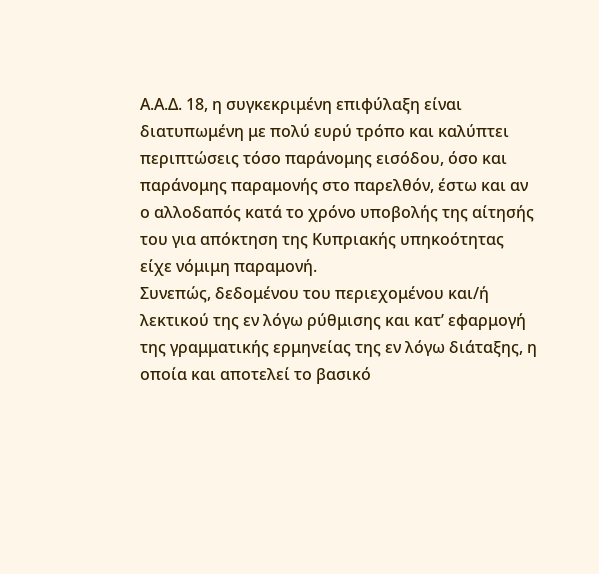Α.Α.Δ. 18, η συγκεκριμένη επιφύλαξη είναι διατυπωμένη με πολύ ευρύ τρόπο και καλύπτει περιπτώσεις τόσο παράνομης εισόδου, όσο και παράνομης παραμονής στο παρελθόν, έστω και αν ο αλλοδαπός κατά το χρόνο υποβολής της αίτησής του για απόκτηση της Κυπριακής υπηκοότητας είχε νόμιμη παραμονή.
Συνεπώς, δεδομένου του περιεχομένου και/ή λεκτικού της εν λόγω ρύθμισης και κατ’ εφαρμογή της γραμματικής ερμηνείας της εν λόγω διάταξης, η οποία και αποτελεί το βασικό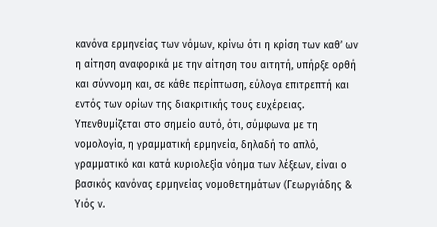κανόνα ερμηνείας των νόμων, κρίνω ότι η κρίση των καθ’ ων η αίτηση αναφορικά με την αίτηση του αιτητή, υπήρξε ορθή και σύννομη και, σε κάθε περίπτωση, εύλογα επιτρεπτή και εντός των ορίων της διακριτικής τους ευχέρειας. Υπενθυμίζεται στο σημείο αυτό, ότι, σύμφωνα με τη νομολογία, η γραμματική ερμηνεία, δηλαδή το απλό, γραμματικό και κατά κυριολεξία νόημα των λέξεων, είναι ο βασικός κανόνας ερμηνείας νομοθετημάτων (Γεωργιάδης & Υιός ν.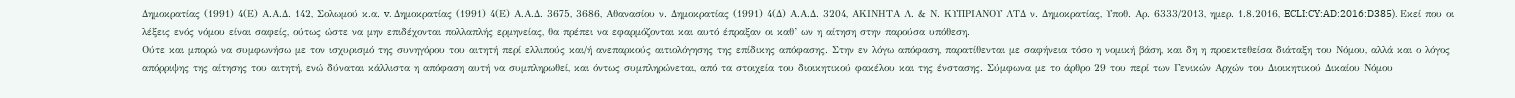Δημοκρατίας (1991) 4(Ε) Α.Α.Δ. 142, Σολωμού κ.α. v. Δημοκρατίας (1991) 4(Ε) Α.Α.Δ. 3675, 3686, Αθανασίου ν. Δημοκρατίας (1991) 4(Δ) Α.Α.Δ. 3204, ΑΚΙΝΗΤΑ Λ. & Ν. ΚΥΠΡΙΑΝΟΥ ΛΤΔ ν. Δημοκρατίας, Υποθ. Αρ. 6333/2013, ημερ. 1.8.2016, ECLI:CY:AD:2016:D385). Εκεί που οι λέξεις ενός νόμου είναι σαφείς, ούτως ώστε να μην επιδέχονται πολλαπλής ερμηνείας, θα πρέπει να εφαρμόζονται και αυτό έπραξαν οι καθ’ ων η αίτηση στην παρούσα υπόθεση.
Ούτε και μπορώ να συμφωνήσω με τον ισχυρισμό της συνηγόρου του αιτητή περί ελλιπούς και/ή ανεπαρκούς αιτιολόγησης της επίδικης απόφασης. Στην εν λόγω απόφαση, παρατίθενται με σαφήνεια τόσο η νομική βάση, και δη η προεκτεθείσα διάταξη του Νόμου, αλλά και ο λόγος απόρριψης της αίτησης του αιτητή, ενώ δύναται κάλλιστα η απόφαση αυτή να συμπληρωθεί, και όντως συμπληρώνεται, από τα στοιχεία του διοικητικού φακέλου και της ένστασης. Σύμφωνα με το άρθρο 29 του περί των Γενικών Αρχών του Διοικητικού Δικαίου Νόμου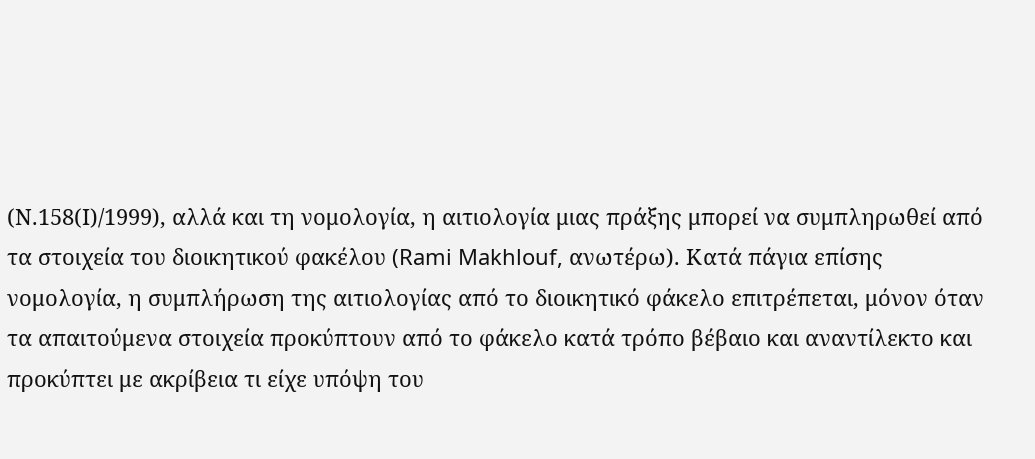(Ν.158(Ι)/1999), αλλά και τη νομολογία, η αιτιολογία μιας πράξης μπορεί να συμπληρωθεί από τα στοιχεία του διοικητικού φακέλου (Rami Makhlouf, ανωτέρω). Κατά πάγια επίσης νομολογία, η συμπλήρωση της αιτιολογίας από το διοικητικό φάκελο επιτρέπεται, μόνον όταν τα απαιτούμενα στοιχεία προκύπτουν από το φάκελο κατά τρόπο βέβαιο και αναντίλεκτο και προκύπτει με ακρίβεια τι είχε υπόψη του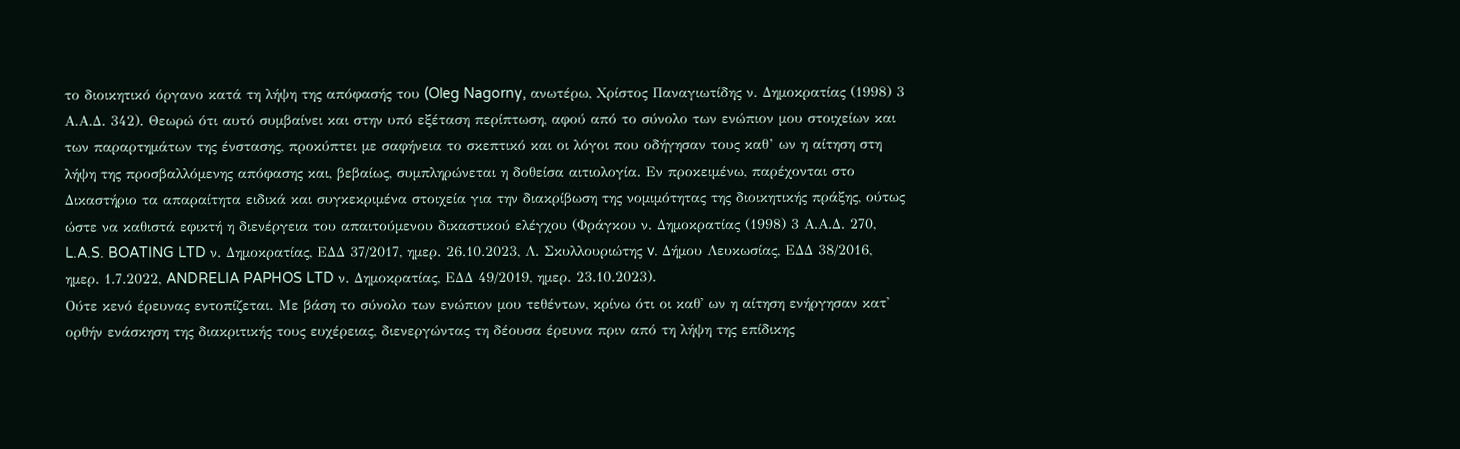το διοικητικό όργανο κατά τη λήψη της απόφασής του (Oleg Nagorny, ανωτέρω, Χρίστος Παναγιωτίδης ν. Δημοκρατίας (1998) 3 Α.Α.Δ. 342). Θεωρώ ότι αυτό συμβαίνει και στην υπό εξέταση περίπτωση, αφού από το σύνολο των ενώπιον μου στοιχείων και των παραρτημάτων της ένστασης, προκύπτει με σαφήνεια το σκεπτικό και οι λόγοι που οδήγησαν τους καθ’ ων η αίτηση στη λήψη της προσβαλλόμενης απόφασης και, βεβαίως, συμπληρώνεται η δοθείσα αιτιολογία. Εν προκειμένω, παρέχονται στο Δικαστήριο τα απαραίτητα ειδικά και συγκεκριμένα στοιχεία για την διακρίβωση της νομιμότητας της διοικητικής πράξης, ούτως ώστε να καθιστά εφικτή η διενέργεια του απαιτούμενου δικαστικού ελέγχου (Φράγκου ν. Δημοκρατίας (1998) 3 Α.Α.Δ. 270, L.A.S. BOATING LTD ν. Δημοκρατίας, ΕΔΔ 37/2017, ημερ. 26.10.2023, Λ. Σκυλλουριώτης v. Δήμου Λευκωσίας, ΕΔΔ 38/2016, ημερ. 1.7.2022, ANDRELIA PAPHOS LTD ν. Δημοκρατίας, ΕΔΔ 49/2019, ημερ. 23.10.2023).
Ούτε κενό έρευνας εντοπίζεται. Με βάση το σύνολο των ενώπιον μου τεθέντων, κρίνω ότι οι καθ' ων η αίτηση ενήργησαν κατ' ορθήν ενάσκηση της διακριτικής τους ευχέρειας, διενεργώντας τη δέουσα έρευνα πριν από τη λήψη της επίδικης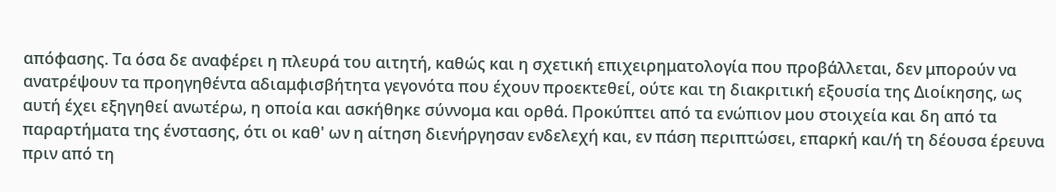απόφασης. Τα όσα δε αναφέρει η πλευρά του αιτητή, καθώς και η σχετική επιχειρηματολογία που προβάλλεται, δεν μπορούν να ανατρέψουν τα προηγηθέντα αδιαμφισβήτητα γεγονότα που έχουν προεκτεθεί, ούτε και τη διακριτική εξουσία της Διοίκησης, ως αυτή έχει εξηγηθεί ανωτέρω, η οποία και ασκήθηκε σύννομα και ορθά. Προκύπτει από τα ενώπιον μου στοιχεία και δη από τα παραρτήματα της ένστασης, ότι οι καθ' ων η αίτηση διενήργησαν ενδελεχή και, εν πάση περιπτώσει, επαρκή και/ή τη δέουσα έρευνα πριν από τη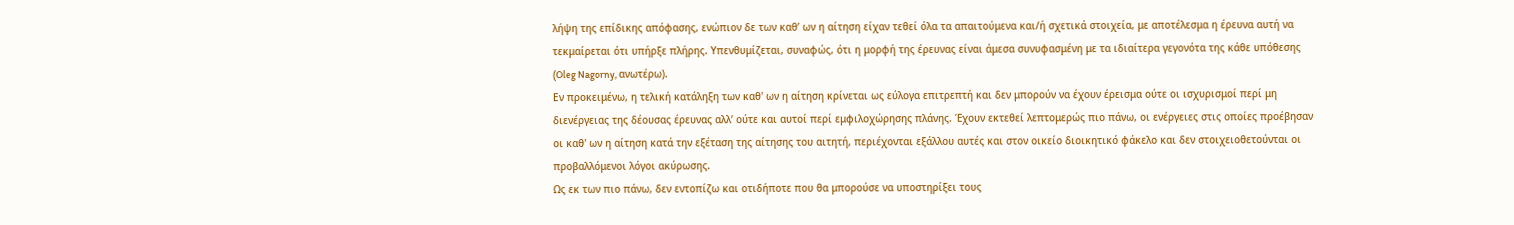λήψη της επίδικης απόφασης, ενώπιον δε των καθ’ ων η αίτηση είχαν τεθεί όλα τα απαιτούμενα και/ή σχετικά στοιχεία, με αποτέλεσμα η έρευνα αυτή να τεκμαίρεται ότι υπήρξε πλήρης. Υπενθυμίζεται, συναφώς, ότι η μορφή της έρευνας είναι άμεσα συνυφασμένη με τα ιδιαίτερα γεγονότα της κάθε υπόθεσης (Oleg Nagorny, ανωτέρω).
Εν προκειμένω, η τελική κατάληξη των καθ' ων η αίτηση κρίνεται ως εύλογα επιτρεπτή και δεν μπορούν να έχουν έρεισμα ούτε οι ισχυρισμοί περί μη διενέργειας της δέουσας έρευνας αλλ’ ούτε και αυτοί περί εμφιλοχώρησης πλάνης. Έχουν εκτεθεί λεπτομερώς πιο πάνω, οι ενέργειες στις οποίες προέβησαν οι καθ' ων η αίτηση κατά την εξέταση της αίτησης του αιτητή, περιέχονται εξάλλου αυτές και στον οικείο διοικητικό φάκελο και δεν στοιχειοθετούνται οι προβαλλόμενοι λόγοι ακύρωσης.
Ως εκ των πιο πάνω, δεν εντοπίζω και οτιδήποτε που θα μπορούσε να υποστηρίξει τους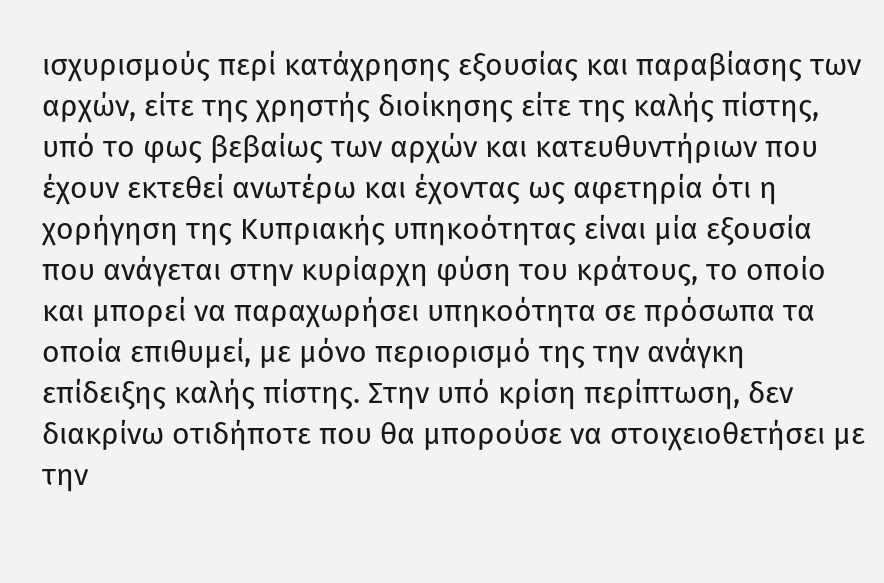ισχυρισμούς περί κατάχρησης εξουσίας και παραβίασης των αρχών, είτε της χρηστής διοίκησης είτε της καλής πίστης, υπό το φως βεβαίως των αρχών και κατευθυντήριων που έχουν εκτεθεί ανωτέρω και έχοντας ως αφετηρία ότι η χορήγηση της Κυπριακής υπηκοότητας είναι μία εξουσία που ανάγεται στην κυρίαρχη φύση του κράτους, το οποίο και μπορεί να παραχωρήσει υπηκοότητα σε πρόσωπα τα οποία επιθυμεί, με μόνο περιορισμό της την ανάγκη επίδειξης καλής πίστης. Στην υπό κρίση περίπτωση, δεν διακρίνω οτιδήποτε που θα μπορούσε να στοιχειοθετήσει με την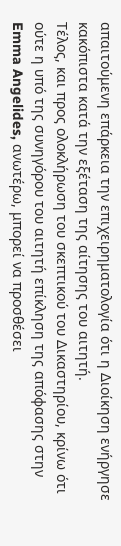απαιτούμενη επάρκεια την επιχειρηματολογία ότι η Διοίκηση ενήργησε κακόπιστα κατά την εξέταση της αίτησης του αιτητή.
Τέλος, και προς ολοκλήρωση του σκεπτικού του Δικαστηρίου, κρίνω ότι ούτε η υπό της συνηγόρου του αιτητή επίκληση της απόφασης στην Emma Angelides, ανωτέρω, μπορεί να προσθέσει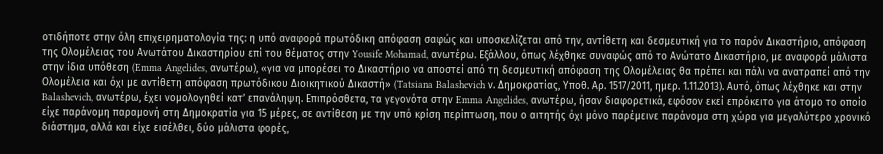οτιδήποτε στην όλη επιχειρηματολογία της: η υπό αναφορά πρωτόδικη απόφαση σαφώς και υποσκελίζεται από την, αντίθετη και δεσμευτική για το παρόν Δικαστήριο, απόφαση της Ολομέλειας του Ανωτάτου Δικαστηρίου επί του θέματος στην Yousife Mohamad, ανωτέρω. Εξάλλου, όπως λέχθηκε συναφώς από το Ανώτατο Δικαστήριο, με αναφορά μάλιστα στην ίδια υπόθεση (Emma Angelides, ανωτέρω), «για να μπορέσει το Δικαστήριο να αποστεί από τη δεσμευτική απόφαση της Ολομέλειας θα πρέπει και πάλι να ανατραπεί από την Ολομέλεια και όχι με αντίθετη απόφαση πρωτόδικου Διοικητικού Δικαστή» (Tatsiana Balashevich ν. Δημοκρατίας, Υποθ. Αρ. 1517/2011, ημερ. 1.11.2013). Αυτό, όπως λέχθηκε και στην Balashevich, ανωτέρω, έχει νομολογηθεί κατ’ επανάληψη. Επιπρόσθετα, τα γεγονότα στην Emma Angelides, ανωτέρω, ήσαν διαφορετικά, εφόσον εκεί επρόκειτο για άτομο το οποίο είχε παράνομη παραμονή στη Δημοκρατία για 15 μέρες, σε αντίθεση με την υπό κρίση περίπτωση, που ο αιτητής όχι μόνο παρέμεινε παράνομα στη χώρα για μεγαλύτερο χρονικό διάστημα, αλλά και είχε εισέλθει, δύο μάλιστα φορές,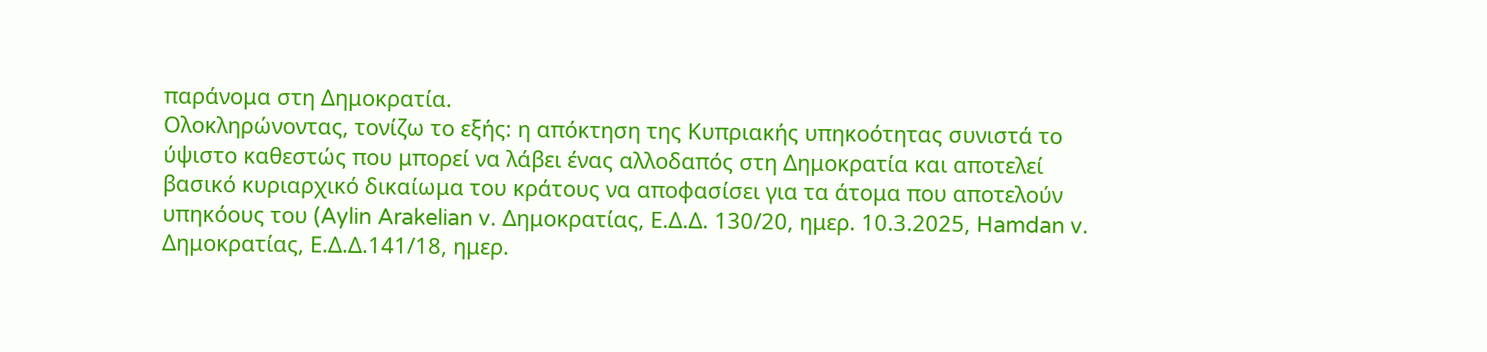παράνομα στη Δημοκρατία.
Ολοκληρώνοντας, τονίζω το εξής: η απόκτηση της Κυπριακής υπηκοότητας συνιστά το ύψιστο καθεστώς που μπορεί να λάβει ένας αλλοδαπός στη Δημοκρατία και αποτελεί βασικό κυριαρχικό δικαίωμα του κράτους να αποφασίσει για τα άτομα που αποτελούν υπηκόους του (Aylin Arakelian v. Δημοκρατίας, Ε.Δ.Δ. 130/20, ημερ. 10.3.2025, Hamdan v. Δημοκρατίας, Ε.Δ.Δ.141/18, ημερ.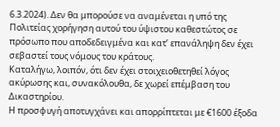6.3.2024). Δεν θα μπορούσε να αναμένεται η υπό της Πολιτείας χορήγηση αυτού του ύψιστου καθεστώτος σε πρόσωπο που αποδεδειγμένα και κατ’ επανάληψη δεν έχει σεβαστεί τους νόμους του κράτους.
Καταλήγω, λοιπόν, ότι δεν έχει στοιχειοθετηθεί λόγος ακύρωσης και, συνακόλουθα, δε χωρεί επέμβαση του Δικαστηρίου.
Η προσφυγή αποτυγχάνει και απορρίπτεται με €1600 έξοδα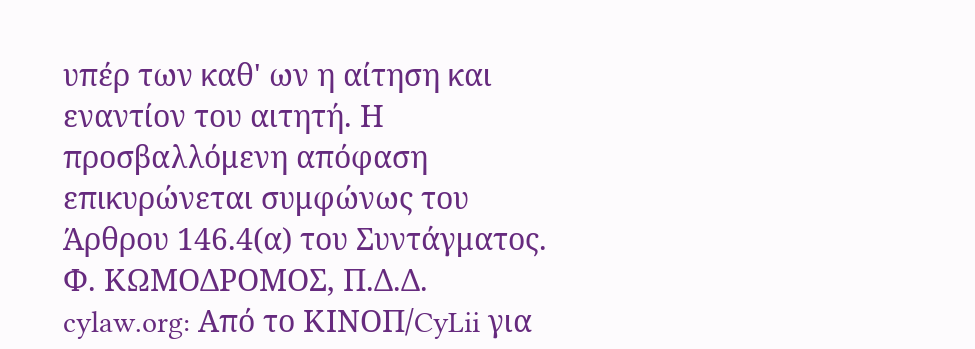υπέρ των καθ' ων η αίτηση και εναντίον του αιτητή. Η προσβαλλόμενη απόφαση επικυρώνεται συμφώνως του Άρθρου 146.4(α) του Συντάγματος.
Φ. ΚΩΜΟΔΡΟΜΟΣ, Π.Δ.Δ.
cylaw.org: Από το ΚΙΝOΠ/CyLii για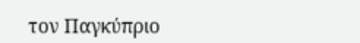τον Παγκύπριο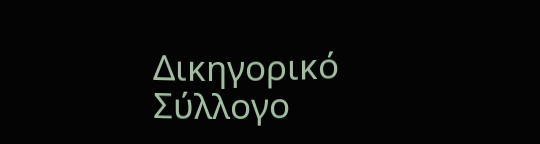Δικηγορικό Σύλλογο